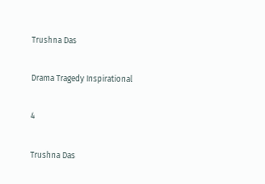Trushna Das

Drama Tragedy Inspirational

4

Trushna Das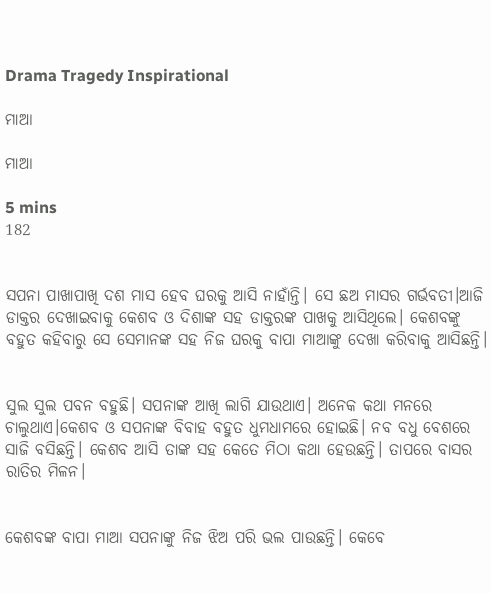Drama Tragedy Inspirational

ମାଆ

ମାଆ

5 mins
182


ସପନା ପାଖାପାଖି ଦଶ ମାସ ହେବ ଘରକୁ ଆସି ନାହାଁନ୍ତି। ସେ ଛଅ ମାସର ଗର୍ଭବତୀ।ଆଜି ଡାକ୍ତର ଦେଖାଇବାକୁ କେଶବ ଓ ଦିଶାଙ୍କ ସହ ଡାକ୍ତରଙ୍କ ପାଖକୁ ଆସିଥିଲେ। କେଶବଙ୍କୁ ବହୁତ କହିବାରୁ ସେ ସେମାନଙ୍କ ସହ ନିଜ ଘରକୁ ବାପା ମାଆଙ୍କୁ ଦେଖା କରିବାକୁ ଆସିଛନ୍ତି।


ସୁଲ ସୁଲ ପବନ ବହୁଛି। ସପନାଙ୍କ ଆଖି ଲାଗି ଯାଉଥାଏ। ଅନେକ କଥା ମନରେ ଚାଲୁଥାଏ।କେଶବ ଓ ସପନାଙ୍କ ବିବାହ ବହୁତ ଧୁମଧାମରେ ହୋଇଛି। ନବ ବଧୁ ବେଶରେ ସାଜି ବସିଛନ୍ତି। କେଶବ ଆସି ତାଙ୍କ ସହ କେତେ ମିଠା କଥା ହେଉଛନ୍ତି। ତାପରେ ବାସର ରାତିର ମିଳନ।


କେଶବଙ୍କ ବାପା ମାଆ ସପନାଙ୍କୁ ନିଜ ଝିଅ ପରି ଭଲ ପାଉଛନ୍ତି। କେବେ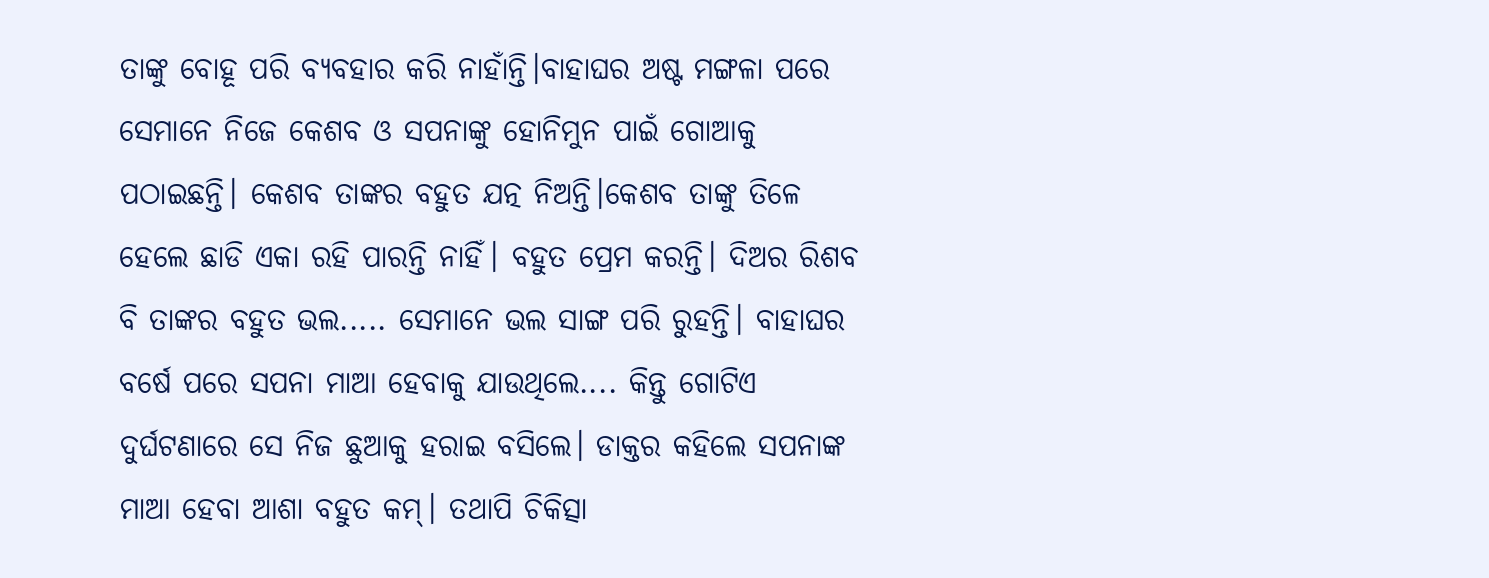ତାଙ୍କୁ ବୋହୂ ପରି ବ୍ୟବହାର କରି ନାହାଁନ୍ତି।ବାହାଘର ଅଷ୍ଟ ମଙ୍ଗଳା ପରେ ସେମାନେ ନିଜେ କେଶବ ଓ ସପନାଙ୍କୁ ହୋନିମୁନ ପାଇଁ ଗୋଆକୁ ପଠାଇଛନ୍ତି। କେଶବ ତାଙ୍କର ବହୁତ ଯତ୍ନ ନିଅନ୍ତି।କେଶବ ତାଙ୍କୁ ତିଳେ ହେଲେ ଛାଡି ଏକା ରହି ପାରନ୍ତି ନାହିଁ। ବହୁତ ପ୍ରେମ କରନ୍ତି। ଦିଅର ରିଶବ ବି ତାଙ୍କର ବହୁତ ଭଲ..... ସେମାନେ ଭଲ ସାଙ୍ଗ ପରି ରୁହନ୍ତି। ବାହାଘର ବର୍ଷେ ପରେ ସପନା ମାଆ ହେବାକୁ ଯାଉଥିଲେ.... କିନ୍ତୁ ଗୋଟିଏ ଦୁର୍ଘଟଣାରେ ସେ ନିଜ ଛୁଆକୁ ହରାଇ ବସିଲେ। ଡାକ୍ତର କହିଲେ ସପନାଙ୍କ ମାଆ ହେବା ଆଶା ବହୁତ କମ୍। ତଥାପି ଚିକିତ୍ସା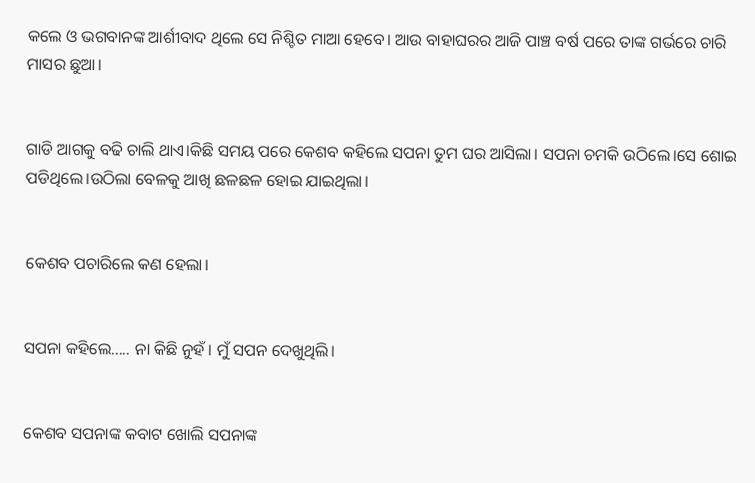କଲେ ଓ ଭଗବାନଙ୍କ ଆର୍ଶୀବାଦ ଥିଲେ ସେ ନିଶ୍ଚିତ ମାଆ ହେବେ। ଆଉ ବାହାଘରର ଆଜି ପାଞ୍ଚ ବର୍ଷ ପରେ ତାଙ୍କ ଗର୍ଭରେ ଚାରି ମାସର ଛୁଆ।


ଗାଡି ଆଗକୁ ବଢି ଚାଲି ଥାଏ।କିଛି ସମୟ ପରେ କେଶବ କହିଲେ ସପନା ତୁମ ଘର ଆସିଲା। ସପନା ଚମକି ଉଠିଲେ।ସେ ଶୋଇ ପଡିଥିଲେ।ଉଠିଲା ବେଳକୁ ଆଖି ଛଳଛଳ ହୋଇ ଯାଇଥିଲା।


କେଶବ ପଚାରିଲେ କଣ ହେଲା।


ସପନା କହିଲେ..... ନା କିଛି ନୁହଁ। ମୁଁ ସପନ ଦେଖୁଥିଲି।


କେଶବ ସପନାଙ୍କ କବାଟ ଖୋଲି ସପନାଙ୍କ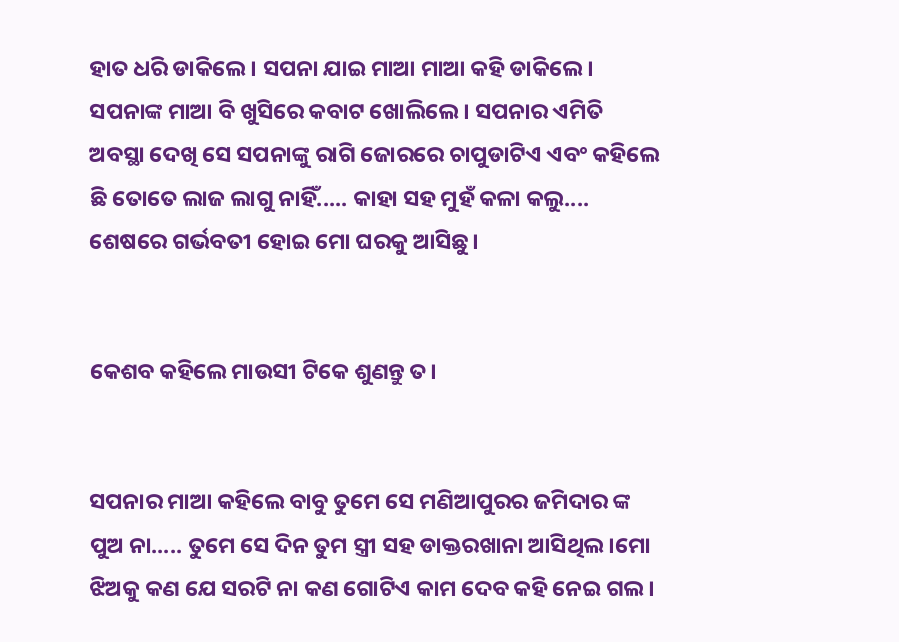ହାତ ଧରି ଡାକିଲେ। ସପନା ଯାଇ ମାଆ ମାଆ କହି ଡାକିଲେ। ସପନାଙ୍କ ମାଆ ବି ଖୁସିରେ କବାଟ ଖୋଲିଲେ। ସପନାର ଏମିତି ଅବସ୍ଥା ଦେଖି ସେ ସପନାଙ୍କୁ ରାଗି ଜୋରରେ ଚାପୁଡାଟିଏ ଏବଂ କହିଲେ ଛି ତୋତେ ଲାଜ ଲାଗୁ ନାହିଁ..... କାହା ସହ ମୁହଁ କଳା କଲୁ.... ଶେଷରେ ଗର୍ଭବତୀ ହୋଇ ମୋ ଘରକୁ ଆସିଛୁ।


କେଶବ କହିଲେ ମାଉସୀ ଟିକେ ଶୁଣନ୍ତୁ ତ।


ସପନାର ମାଆ କହିଲେ ବାବୁ ତୁମେ ସେ ମଣିଆପୁରର ଜମିଦାର ଙ୍କ ପୁଅ ନା..... ତୁମେ ସେ ଦିନ ତୁମ ସ୍ତ୍ରୀ ସହ ଡାକ୍ତରଖାନା ଆସିଥିଲ।ମୋ ଝିଅକୁ କଣ ଯେ ସରଟି ନା କଣ ଗୋଟିଏ କାମ ଦେବ କହି ନେଇ ଗଲ।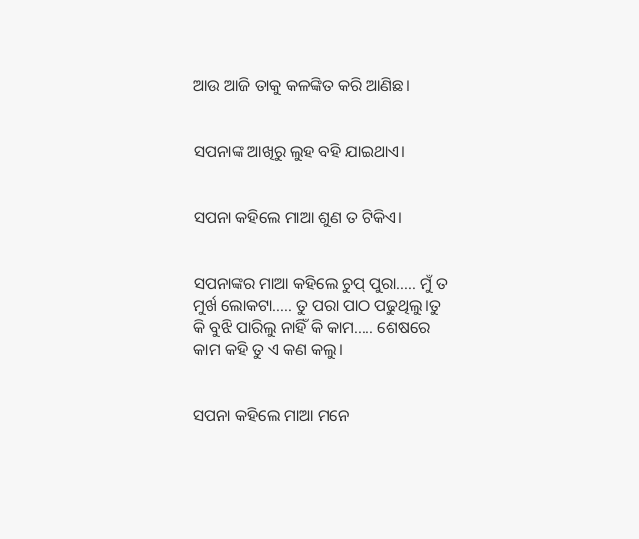ଆଉ ଆଜି ତାକୁ କଳଙ୍କିତ କରି ଆଣିଛ।


ସପନାଙ୍କ ଆଖିରୁ ଲୁହ ବହି ଯାଇଥାଏ।


ସପନା କହିଲେ ମାଆ ଶୁଣ ତ ଟିକିଏ।


ସପନାଙ୍କର ମାଆ କହିଲେ ଚୁପ୍ ପୁରା..... ମୁଁ ତ ମୁର୍ଖ ଲୋକଟା..... ତୁ ପରା ପାଠ ପଢୁଥିଲୁ।ତୁ କି ବୁଝି ପାରିଲୁ ନାହିଁ କି କାମ..... ଶେଷରେ କାମ କହି ତୁ ଏ କଣ କଲୁ।


ସପନା କହିଲେ ମାଆ ମନେ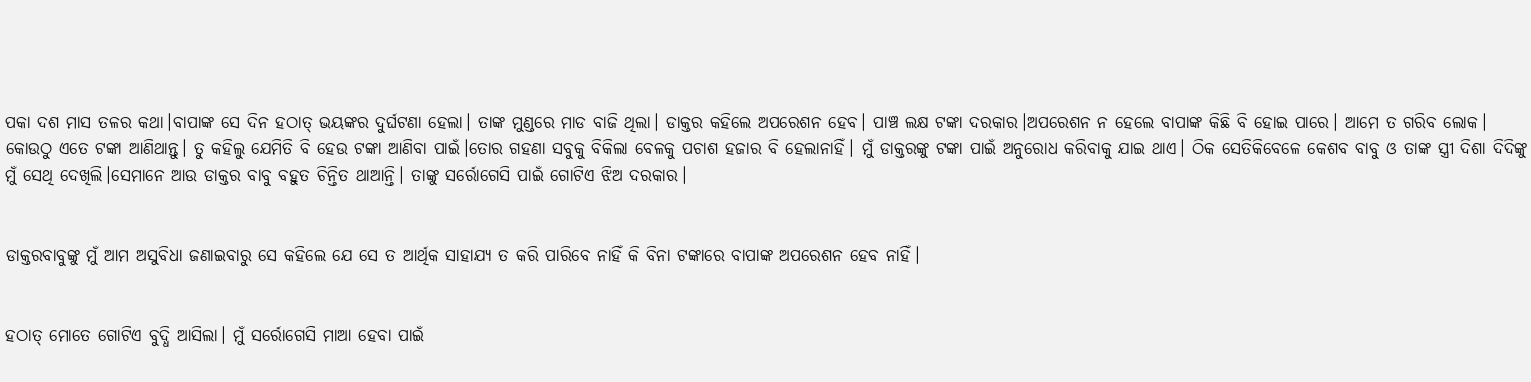ପକା ଦଶ ମାସ ତଳର କଥା।ବାପାଙ୍କ ସେ ଦିନ ହଠାତ୍ ଭୟଙ୍କର ଦୁର୍ଘଟଣା ହେଲା। ତାଙ୍କ ମୁଣ୍ଡରେ ମାଡ ବାଜି ଥିଲା। ଡାକ୍ତର କହିଲେ ଅପରେଶନ ହେବ। ପାଞ୍ଚ ଲକ୍ଷ ଟଙ୍କା ଦରକାର।ଅପରେଶନ ନ ହେଲେ ବାପାଙ୍କ କିଛି ବି ହୋଇ ପାରେ। ଆମେ ତ ଗରିବ ଲୋକ। କୋଉଠୁ ଏତେ ଟଙ୍କା ଆଣିଥାନ୍ତୁ। ତୁ କହିଲୁ ଯେମିତି ବି ହେଉ ଟଙ୍କା ଆଣିବା ପାଇଁ।ତୋର ଗହଣା ସବୁକୁ ବିକିଲା ବେଳକୁ ପଚାଶ ହଜାର ବି ହେଲାନାହିଁ। ମୁଁ ଡାକ୍ତରଙ୍କୁ ଟଙ୍କା ପାଇଁ ଅନୁରୋଧ କରିବାକୁ ଯାଇ ଥାଏ। ଠିକ ସେତିକିବେଳେ କେଶବ ବାବୁ ଓ ତାଙ୍କ ସ୍ତ୍ରୀ ଦିଶା ଦିଦିଙ୍କୁ ମୁଁ ସେଥି ଦେଖିଲି।ସେମାନେ ଆଉ ଡାକ୍ତର ବାବୁ ବହୁତ ଚିନ୍ତିତ ଥାଆନ୍ତି। ତାଙ୍କୁ ସର୍ରୋଗେସି ପାଇଁ ଗୋଟିଏ ଝିଅ ଦରକାର।


ଡାକ୍ତରବାବୁଙ୍କୁ ମୁଁ ଆମ ଅସୁବିଧା ଜଣାଇବାରୁ ସେ କହିଲେ ଯେ ସେ ତ ଆର୍ଥିକ ସାହାଯ୍ୟ ତ କରି ପାରିବେ ନାହିଁ କି ବିନା ଟଙ୍କାରେ ବାପାଙ୍କ ଅପରେଶନ ହେବ ନାହିଁ।


ହଠାତ୍ ମୋତେ ଗୋଟିଏ ବୁଦ୍ଧି ଆସିଲା। ମୁଁ ସର୍ରୋଗେସି ମାଆ ହେବା ପାଇଁ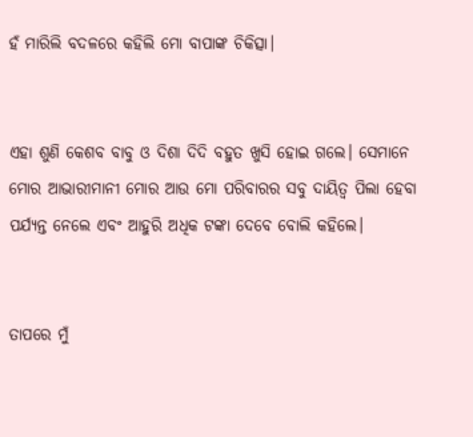ହଁ ମାରିଲି ବଦଳରେ କହିଲି ମୋ ବାପାଙ୍କ ଚିକିତ୍ସା।


ଏହା ଶୁଣି କେଶବ ବାବୁ ଓ ଦିଶା ଦିଦି ବହୁତ ଖୁସି ହୋଇ ଗଲେ। ସେମାନେ ମୋର ଆଭାରୀମାନୀ ମୋର ଆଉ ମୋ ପରିବାରର ସବୁ ଦାୟିତ୍ୱ ପିଲା ହେବା ପର୍ଯ୍ୟନ୍ତ ନେଲେ ଏବଂ ଆହୁରି ଅଧିକ ଟଙ୍କା ଦେବେ ବୋଲି କହିଲେ।


ତାପରେ ମୁଁ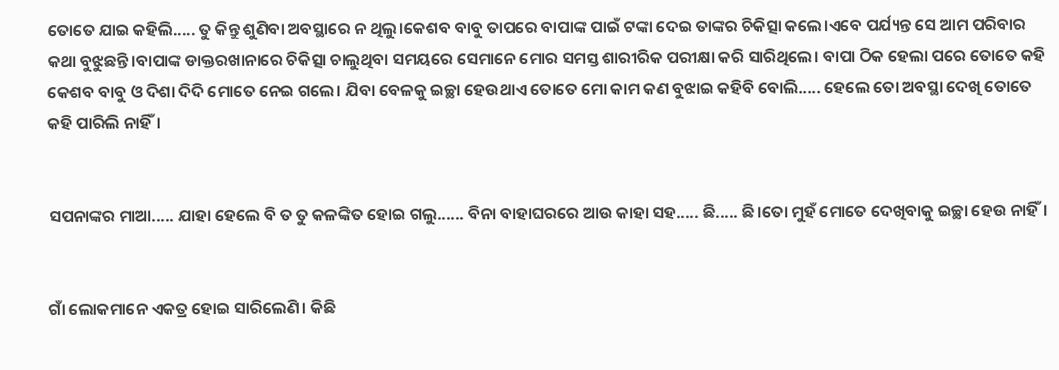ତୋତେ ଯାଇ କହିଲି..... ତୁ କିନ୍ତୁ ଶୁଣିବା ଅବସ୍ଥାରେ ନ ଥିଲୁ।କେଶବ ବାବୁ ତାପରେ ବାପାଙ୍କ ପାଇଁ ଟଙ୍କା ଦେଇ ତାଙ୍କର ଚିକିତ୍ସା କଲେ।ଏବେ ପର୍ଯ୍ୟନ୍ତ ସେ ଆମ ପରିବାର କଥା ବୁଝୁଛନ୍ତି।ବାପାଙ୍କ ଡାକ୍ତରଖାନାରେ ଚିକିତ୍ସା ଚାଲୁଥିବା ସମୟରେ ସେମାନେ ମୋର ସମସ୍ତ ଶାରୀରିକ ପରୀକ୍ଷା କରି ସାରିଥିଲେ। ବାପା ଠିକ ହେଲା ପରେ ତୋତେ କହି କେଶବ ବାବୁ ଓ ଦିଶା ଦିଦି ମୋତେ ନେଇ ଗଲେ। ଯିବା ବେଳକୁ ଇଚ୍ଛା ହେଉଥାଏ ତୋତେ ମୋ କାମ କଣ ବୁଝାଇ କହିବି ବୋଲି..... ହେଲେ ତୋ ଅବସ୍ଥା ଦେଖି ତୋତେ କହି ପାରିଲି ନାହିଁ।


ସପନାଙ୍କର ମାଆ..... ଯାହା ହେଲେ ବି ତ ତୁ କଳଙ୍କିତ ହୋଇ ଗଲୁ...... ବିନା ବାହାଘରରେ ଆଉ କାହା ସହ..... ଛି..... ଛି।ତୋ ମୁହଁ ମୋତେ ଦେଖିବାକୁ ଇଚ୍ଛା ହେଉ ନାହିଁ।


ଗାଁ ଲୋକମାନେ ଏକତ୍ର ହୋଇ ସାରିଲେଣି। କିଛି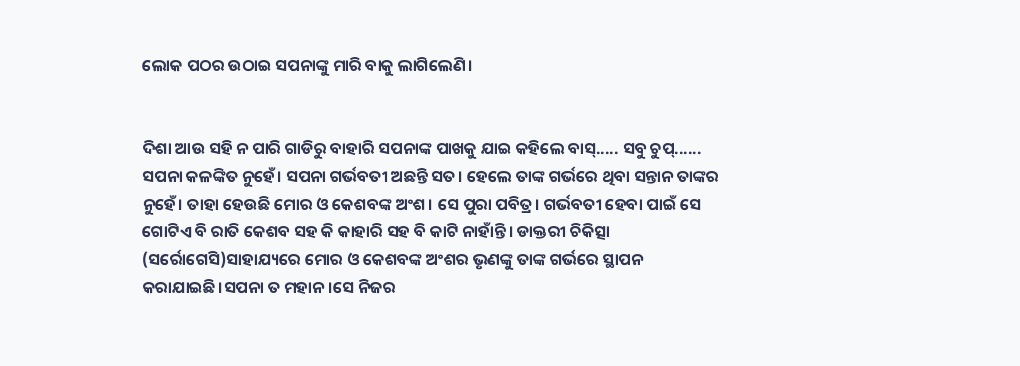ଲୋକ ପଠର ଉଠାଇ ସପନାଙ୍କୁ ମାରି ବାକୁ ଲାଗିଲେଣି।


ଦିଶା ଆଉ ସହି ନ ପାରି ଗାଡିରୁ ବାହାରି ସପନାଙ୍କ ପାଖକୁ ଯାଇ କହିଲେ ବାସ୍..... ସବୁ ଚୁପ୍...... ସପନା କଳଙ୍କିତ ନୁହେଁ। ସପନା ଗର୍ଭବତୀ ଅଛନ୍ତି ସତ। ହେଲେ ତାଙ୍କ ଗର୍ଭରେ ଥିବା ସନ୍ତାନ ତାଙ୍କର ନୁହେଁ। ତାହା ହେଉଛି ମୋର ଓ କେଶବଙ୍କ ଅଂଶ। ସେ ପୁରା ପବିତ୍ର। ଗର୍ଭବତୀ ହେବା ପାଇଁ ସେ ଗୋଟିଏ ବି ରାତି କେଶବ ସହ କି କାହାରି ସହ ବି କାଟି ନାହାଁନ୍ତି। ଡାକ୍ତରୀ ଚିକିତ୍ସା (ସର୍ରୋଗେସି)ସାହାଯ୍ୟରେ ମୋର ଓ କେଶବଙ୍କ ଅଂଶର ଭୃଣଙ୍କୁ ତାଙ୍କ ଗର୍ଭରେ ସ୍ଥାପନ କରାଯାଇଛି।ସପନା ତ ମହାନ।ସେ ନିଜର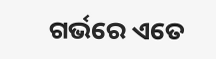ଗର୍ଭରେ ଏତେ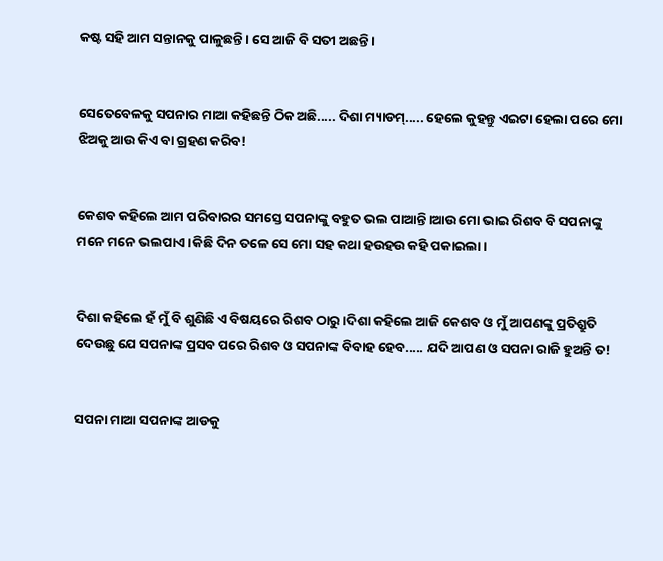କଷ୍ଟ ସହି ଆମ ସନ୍ତାନକୁ ପାଳୁଛନ୍ତି। ସେ ଆଜି ବି ସତୀ ଅଛନ୍ତି।


ସେତେବେଳକୁ ସପନାର ମାଆ କହିଛନ୍ତି ଠିକ ଅଛି..... ଦିଶା ମ୍ୟାଡମ୍..... ହେଲେ କୁହନ୍ତୁ ଏଇଟା ହେଲା ପରେ ମୋ ଝିଅକୁ ଆଉ କିଏ ବା ଗ୍ରହଣ କରିବ!


କେଶବ କହିଲେ ଆମ ପରିବାରର ସମସ୍ତେ ସପନାଙ୍କୁ ବହୁତ ଭଲ ପାଆନ୍ତି।ଆଉ ମୋ ଭାଇ ରିଶବ ବି ସପନାଙ୍କୁ ମନେ ମନେ ଭଲପାଏ।କିଛି ଦିନ ତଳେ ସେ ମୋ ସହ କଥା ହଉହଉ କହି ପକାଇଲା।


ଦିଶା କହିଲେ ହଁ ମୁଁ ବି ଶୁଣିଛି ଏ ବିଷୟରେ ରିଶବ ଠାରୁ।ଦିଶା କହିଲେ ଆଜି କେଶବ ଓ ମୁଁ ଆପଣଙ୍କୁ ପ୍ରତିଶ୍ରୁତି ଦେଉଛୁ ଯେ ସପନାଙ୍କ ପ୍ରସବ ପରେ ରିଶବ ଓ ସପନାଙ୍କ ବିବାହ ହେବ..... ଯଦି ଆପଣ ଓ ସପନା ରାଜି ହୁଅନ୍ତି ତ!


ସପନା ମାଆ ସପନାଙ୍କ ଆଡକୁ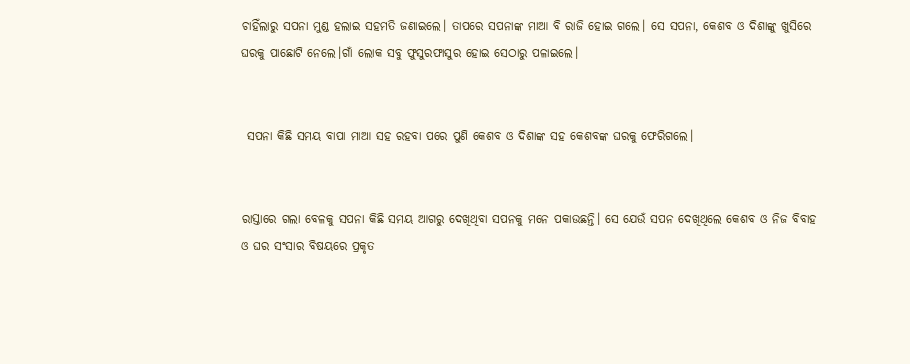ଚାହିଁଲାରୁ ସପନା ମୁଣ୍ଡ ହଲାଇ ସହମତି ଜଣାଇଲେ। ତାପରେ ସପନାଙ୍କ ମାଆ ବି ରାଜି ହୋଇ ଗଲେ। ସେ ସପନା, କେଶବ ଓ ଦିଶାଙ୍କୁ ଖୁସିରେ ଘରକୁ ପାଛୋଟି ନେଲେ।ଗାଁ ଲୋକ ସବୁ ଫୁସୁରଫାସୁର ହୋଇ ସେଠାରୁ ପଳାଇଲେ।


 ସପନା କିଛି ସମୟ ବାପା ମାଆ ସହ ରହବା ପରେ ପୁଣି କେଶବ ଓ ଦିଶାଙ୍କ ସହ କେଶବଙ୍କ ଘରକୁ ଫେରିଗଲେ।


ରାସ୍ତାରେ ଗଲା ବେଳକୁ ସପନା କିଛି ସମୟ ଆଗରୁ ଦେଖିଥିବା ସପନକୁ ମନେ ପକାଉଛନ୍ତି। ସେ ଯେଉଁ ସପନ ଦେଖିଥିଲେ କେଶବ ଓ ନିଜ ବିବାହ ଓ ଘର ସଂସାର ବିଷୟରେ ପ୍ରକୃତ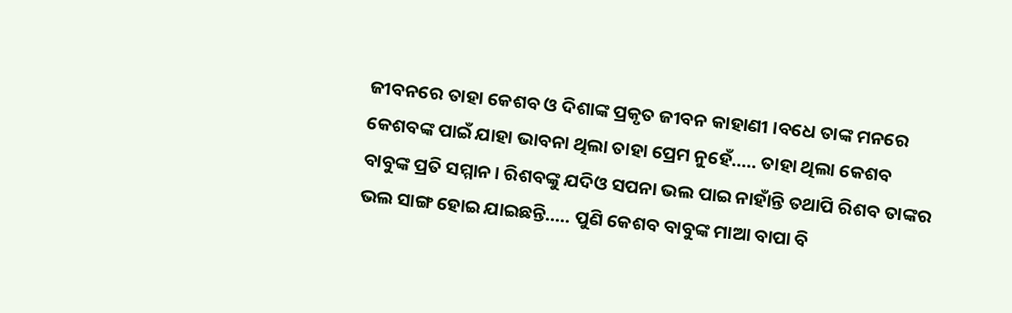ଜୀବନରେ ତାହା କେଶବ ଓ ଦିଶାଙ୍କ ପ୍ରକୃତ ଜୀବନ କାହାଣୀ ।ବଧେ ତାଙ୍କ ମନରେ କେଶବଙ୍କ ପାଇଁ ଯାହା ଭାବନା ଥିଲା ତାହା ପ୍ରେମ ନୁହେଁ..... ତାହା ଥିଲା କେଶବ ବାବୁଙ୍କ ପ୍ରତି ସମ୍ମାନ। ରିଶବଙ୍କୁ ଯଦିଓ ସପନା ଭଲ ପାଇ ନାହାଁନ୍ତି ତଥାପି ରିଶବ ତାଙ୍କର ଭଲ ସାଙ୍ଗ ହୋଇ ଯାଇଛନ୍ତି..... ପୁଣି କେଶବ ବାବୁଙ୍କ ମାଆ ବାପା ବି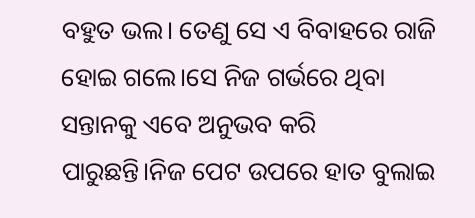ବହୁତ ଭଲ। ତେଣୁ ସେ ଏ ବିବାହରେ ରାଜି ହୋଇ ଗଲେ।ସେ ନିଜ ଗର୍ଭରେ ଥିବା ସନ୍ତାନକୁ ଏବେ ଅନୁଭବ କରି ପାରୁଛନ୍ତି।ନିଜ ପେଟ ଉପରେ ହାତ ବୁଲାଇ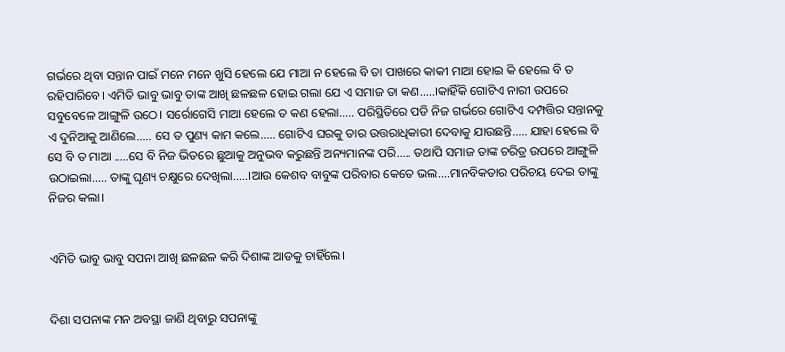ଗର୍ଭରେ ଥିବା ସନ୍ତାନ ପାଇଁ ମନେ ମନେ ଖୁସି ହେଲେ ଯେ ମାଆ ନ ହେଲେ ବି ତା ପାଖରେ କାକୀ ମାଆ ହୋଇ କି ହେଲେ ବି ତ ରହିପାରିବେ। ଏମିତି ଭାବୁ ଭାବୁ ତାଙ୍କ ଆଖି ଛଳଛଳ ହୋଇ ଗଲା ଯେ ଏ ସମାଜ ତା କଣ.....।କାହିଁକି ଗୋଟିଏ ନାରୀ ଉପରେ ସବୁବେଳେ ଆଙ୍ଗୁଳି ଉଠେ। ସର୍ରୋଗେସି ମାଆ ହେଲେ ତ କଣ ହେଲା..... ପରିସ୍ଥିତିରେ ପଡି ନିଜ ଗର୍ଭରେ ଗୋଟିଏ ଦମ୍ପତ୍ତିର ସନ୍ତାନକୁ ଏ ଦୁନିଆକୁ ଆଣିଲେ..... ସେ ତ ପୁଣ୍ୟ କାମ କଲେ..... ଗୋଟିଏ ଘରକୁ ତାର ଉତ୍ତରାଧିକାରୀ ଦେବାକୁ ଯାଉଛନ୍ତି..... ଯାହା ହେଲେ ବି ସେ ବି ତ ମାଆ .....ସେ ବି ନିଜ ଭିତରେ ଛୁଆକୁ ଅନୁଭବ କରୁଛନ୍ତି ଅନ୍ୟମାନଙ୍କ ପରି..... ତଥାପି ସମାଜ ତାଙ୍କ ଚରିତ୍ର ଉପରେ ଆଙ୍ଗୁଳି ଉଠାଇଲା..... ତାଙ୍କୁ ଘୃଣ୍ୟ ଚକ୍ଷୁରେ ଦେଖିଲା.....।ଆଉ କେଶବ ବାବୁଙ୍କ ପରିବାର କେତେ ଭଲ....ମାନବିକତାର ପରିଚୟ ଦେଇ ତାଙ୍କୁ ନିଜର କଲା।


ଏମିତି ଭାବୁ ଭାବୁ ସପନା ଆଖି ଛଳଛଳ କରି ଦିଶାଙ୍କ ଆଡକୁ ଚାହିଁଲେ।


ଦିଶା ସପନାଙ୍କ ମନ ଅବସ୍ଥା ଜାଣି ଥିବାରୁ ସପନାଙ୍କୁ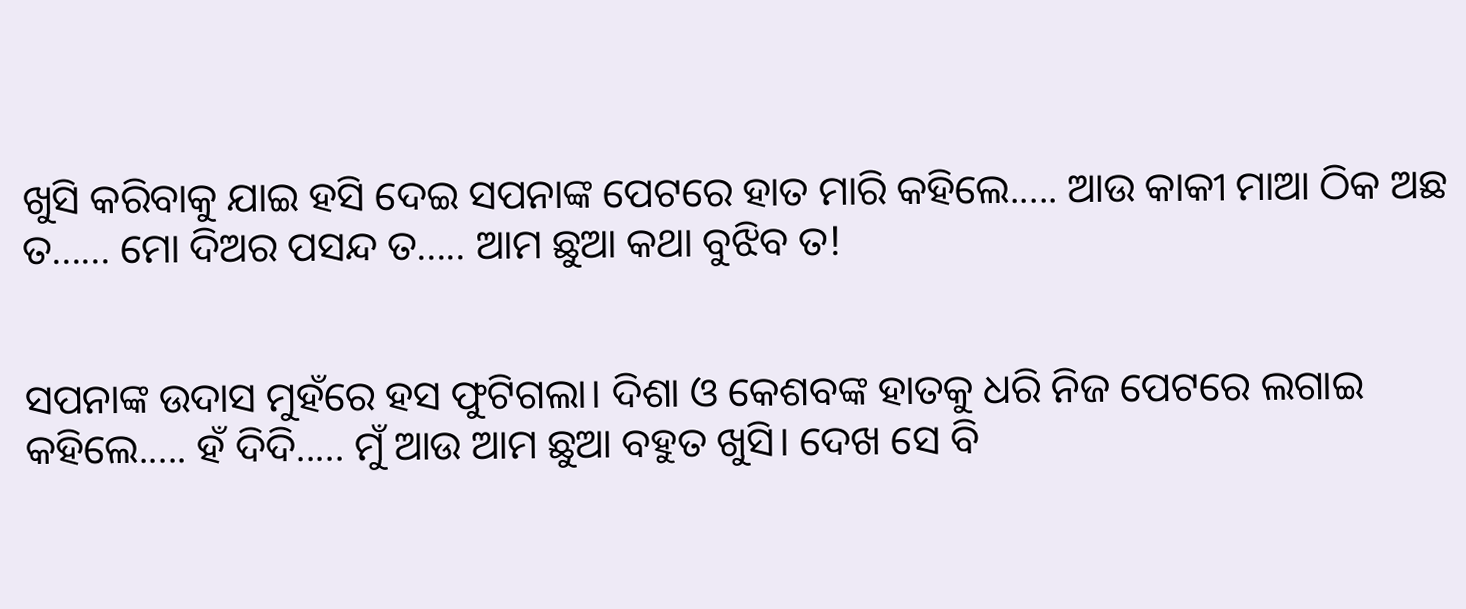ଖୁସି କରିବାକୁ ଯାଇ ହସି ଦେଇ ସପନାଙ୍କ ପେଟରେ ହାତ ମାରି କହିଲେ..... ଆଉ କାକୀ ମାଆ ଠିକ ଅଛ ତ...... ମୋ ଦିଅର ପସନ୍ଦ ତ..... ଆମ ଛୁଆ କଥା ବୁଝିବ ତ!


ସପନାଙ୍କ ଉଦାସ ମୁହଁରେ ହସ ଫୁଟିଗଲା। ଦିଶା ଓ କେଶବଙ୍କ ହାତକୁ ଧରି ନିଜ ପେଟରେ ଲଗାଇ କହିଲେ..... ହଁ ଦିଦି..... ମୁଁ ଆଉ ଆମ ଛୁଆ ବହୁତ ଖୁସି। ଦେଖ ସେ ବି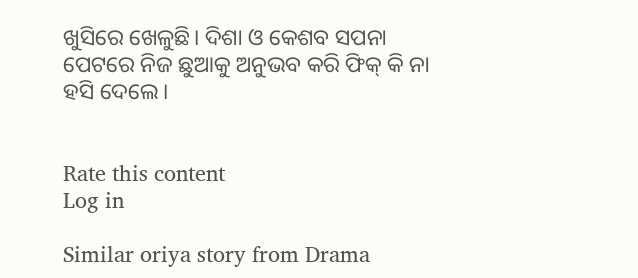ଖୁସିରେ ଖେଳୁଛି। ଦିଶା ଓ କେଶବ ସପନା ପେଟରେ ନିଜ ଛୁଆକୁ ଅନୁଭବ କରି ଫିକ୍ କି ନା ହସି ଦେଲେ।


Rate this content
Log in

Similar oriya story from Drama